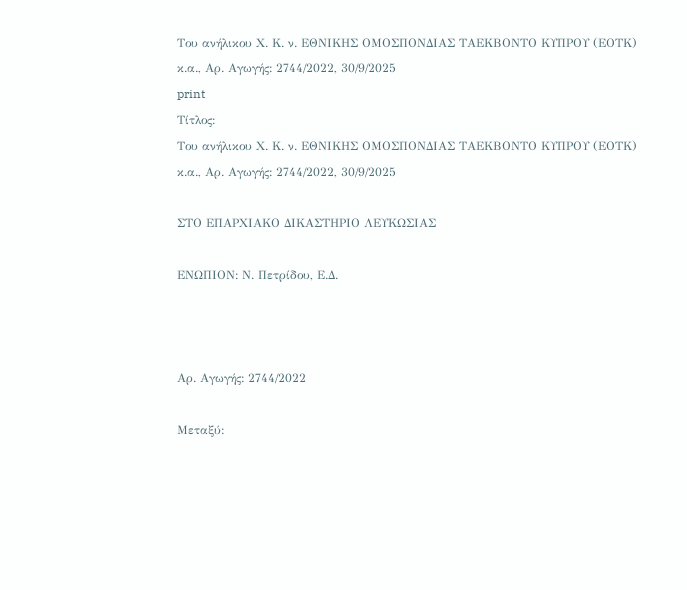Του ανήλικου Χ. Κ. ν. ΕΘΝΙΚΗΣ ΟΜΟΣΠΟΝΔΙΑΣ ΤΑΕΚΒΟΝΤΟ ΚΥΠΡΟΥ (ΕΟΤΚ) κ.α., Αρ. Αγωγής: 2744/2022, 30/9/2025
print
Τίτλος:
Του ανήλικου Χ. Κ. ν. ΕΘΝΙΚΗΣ ΟΜΟΣΠΟΝΔΙΑΣ ΤΑΕΚΒΟΝΤΟ ΚΥΠΡΟΥ (ΕΟΤΚ) κ.α., Αρ. Αγωγής: 2744/2022, 30/9/2025

ΣΤΟ ΕΠΑΡΧΙΑΚΟ ΔΙΚΑΣΤΗΡΙΟ ΛΕΥΚΩΣΙΑΣ

ΕΝΩΠΙΟΝ: Ν. Πετρίδου, Ε.Δ.



Αρ. Αγωγής: 2744/2022

Μεταξύ: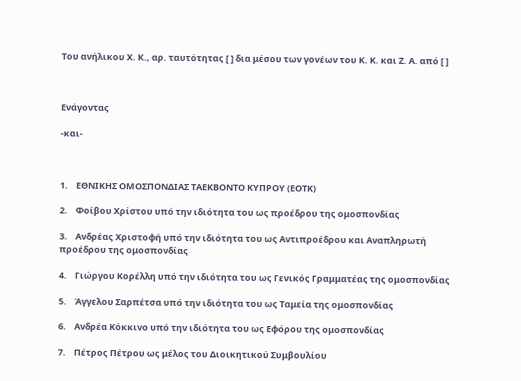Του ανήλικου Χ. Κ., αρ. ταυτότητας [ ] δια μέσου των γονέων του Κ. Κ. και Ζ. Α. από [ ]



Ενάγοντας

-και-



1.    ΕΘΝΙΚΗΣ ΟΜΟΣΠΟΝΔΙΑΣ ΤΑΕΚΒΟΝΤΟ ΚΥΠΡΟΥ (ΕΟΤΚ)

2.    Φοίβου Χρίστου υπό την ιδιότητα του ως προέδρου της ομοσπονδίας

3.    Ανδρέας Χριστοφή υπό την ιδιότητα του ως Αντιπροέδρου και Αναπληρωτή προέδρου της ομοσπονδίας

4.    Γιώργου Κορέλλη υπό την ιδιότητα του ως Γενικός Γραμματέας της ομοσπονδίας

5.    Άγγελου Σαρπέτσα υπό την ιδιότητα του ως Ταμεία της ομοσπονδίας

6.    Ανδρέα Κόκκινο υπό την ιδιότητα του ως Εφόρου της ομοσπονδίας

7.    Πέτρος Πέτρου ως μέλος του Διοικητικού Συμβουλίου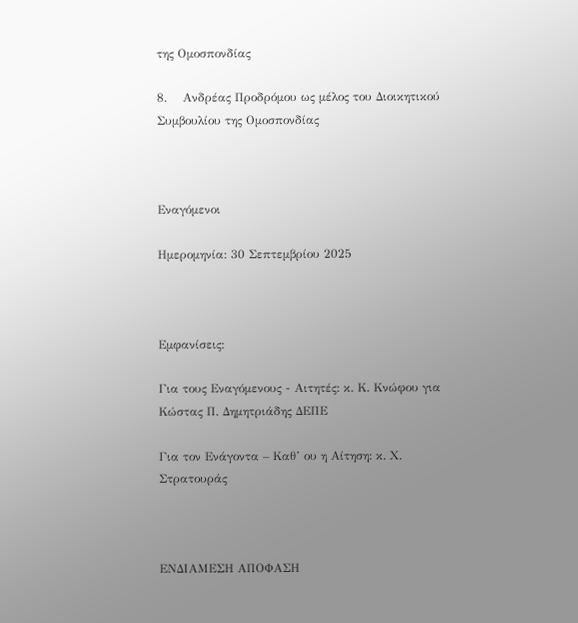της Ομοσπονδίας

8.    Ανδρέας Προδρόμου ως μέλος του Διοικητικού Συμβουλίου της Ομοσπονδίας



Εναγόμενοι

Ημερομηνία: 30 Σεπτεμβρίου 2025



Εμφανίσεις:

Για τους Εναγόμενους - Αιτητές: κ. Κ. Κνώφου για Κώστας Π. Δημητριάδης ΔΕΠΕ

Για τον Ενάγοντα – Καθ’ ου η Αίτηση: κ. Χ. Στρατουράς



ΕΝΔΙΑΜΕΣΗ ΑΠΟΦΑΣΗ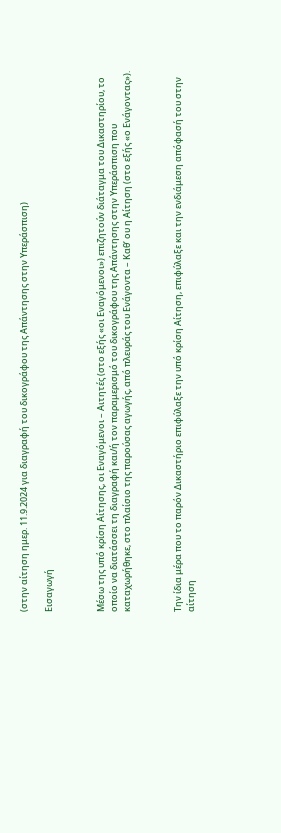(στην αίτηση ημερ. 11.9.2024 για διαγραφή του δικογράφου της Απάντησης στην Υπεράσπιση)

Εισαγωγή



Μέσω της υπό κρίση Αίτησης, οι Εναγόμενοι – Αιτητές (στο εξής «οι Εναγόμενοι») επιζητούν διάταγμα του Δικαστηρίου, το οποίο να διατάσσει τη διαγραφή και/ή τον παραμερισμό του δικογράφου της Απάντησης στην Υπεράσπιση που καταχωρήθηκε, στο πλαίσιο της παρούσας αγωγής, από πλευράς του Ενάγοντα – Καθ’ ου η Αίτηση (στο εξής «ο Ενάγοντας»).



Την ίδια μέρα που το παρόν Δικαστήριο επιφύλαξε την υπό κρίση Αίτηση, επιφύλαξε και την ενδιάμεση απόφασή του στην αίτηση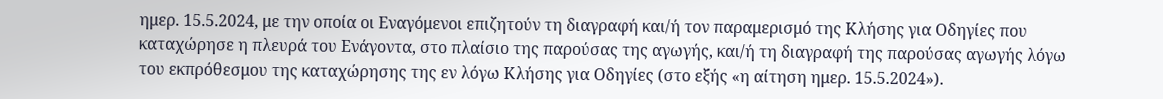ημερ. 15.5.2024, με την οποία οι Εναγόμενοι επιζητούν τη διαγραφή και/ή τον παραμερισμό της Κλήσης για Οδηγίες που καταχώρησε η πλευρά του Ενάγοντα, στο πλαίσιο της παρούσας της αγωγής, και/ή τη διαγραφή της παρούσας αγωγής λόγω του εκπρόθεσμου της καταχώρησης της εν λόγω Κλήσης για Οδηγίες (στο εξής «η αίτηση ημερ. 15.5.2024»).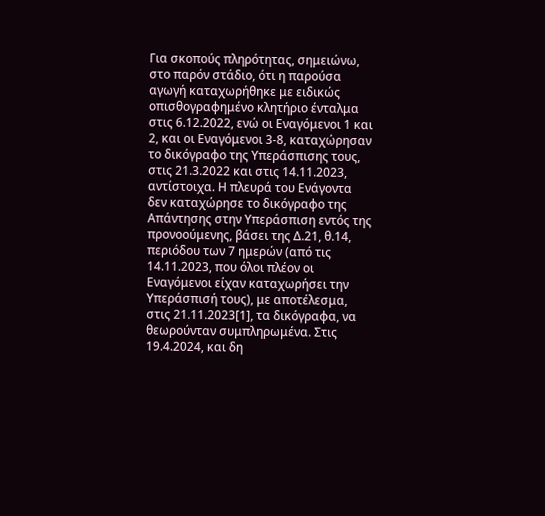Για σκοπούς πληρότητας, σημειώνω, στο παρόν στάδιο, ότι η παρούσα αγωγή καταχωρήθηκε με ειδικώς οπισθογραφημένο κλητήριο ένταλμα στις 6.12.2022, ενώ οι Εναγόμενοι 1 και 2, και οι Εναγόμενοι 3-8, καταχώρησαν το δικόγραφο της Υπεράσπισης τους, στις 21.3.2022 και στις 14.11.2023, αντίστοιχα. Η πλευρά του Ενάγοντα δεν καταχώρησε το δικόγραφο της Απάντησης στην Υπεράσπιση εντός της προνοούμενης, βάσει της Δ.21, θ.14, περιόδου των 7 ημερών (από τις 14.11.2023, που όλοι πλέον οι Εναγόμενοι είχαν καταχωρήσει την Υπεράσπισή τους), με αποτέλεσμα, στις 21.11.2023[1], τα δικόγραφα, να θεωρούνταν συμπληρωμένα. Στις 19.4.2024, και δη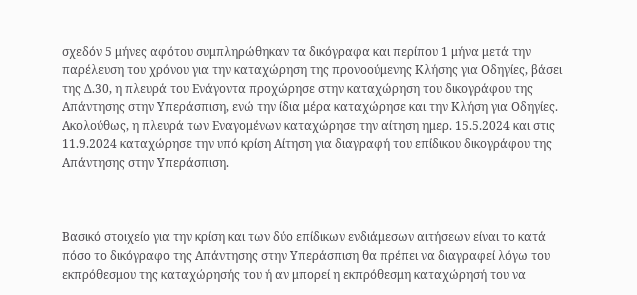σχεδόν 5 μήνες αφότου συμπληρώθηκαν τα δικόγραφα και περίπου 1 μήνα μετά την παρέλευση του χρόνου για την καταχώρηση της προνοούμενης Κλήσης για Οδηγίες, βάσει της Δ.30, η πλευρά του Ενάγοντα προχώρησε στην καταχώρηση του δικογράφου της Aπάντησης στην Υπεράσπιση, ενώ την ίδια μέρα καταχώρησε και την Κλήση για Οδηγίες. Ακολούθως, η πλευρά των Eναγομένων καταχώρησε την αίτηση ημερ. 15.5.2024 και στις 11.9.2024 καταχώρησε την υπό κρίση Αίτηση για διαγραφή του επίδικου δικογράφου της Απάντησης στην Υπεράσπιση.



Βασικό στοιχείο για την κρίση και των δύο επίδικων ενδιάμεσων αιτήσεων είναι το κατά πόσο το δικόγραφο της Απάντησης στην Υπεράσπιση θα πρέπει να διαγραφεί λόγω του εκπρόθεσμου της καταχώρησής του ή αν μπορεί η εκπρόθεσμη καταχώρησή του να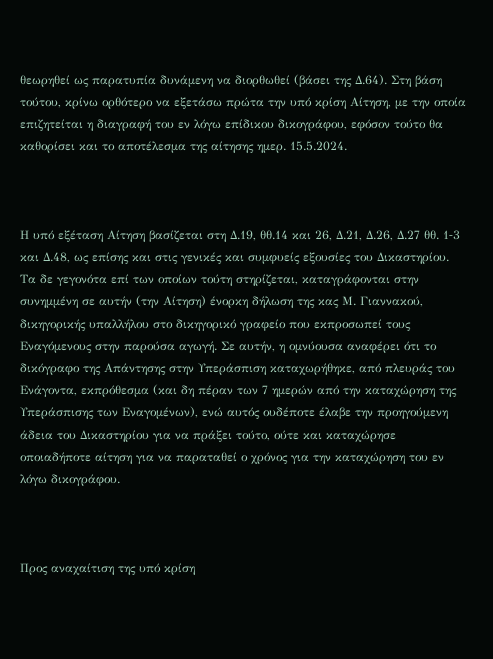θεωρηθεί ως παρατυπία δυνάμενη να διορθωθεί (βάσει της Δ.64). Στη βάση τούτου, κρίνω ορθότερο να εξετάσω πρώτα την υπό κρίση Αίτηση, με την οποία επιζητείται η διαγραφή του εν λόγω επίδικου δικογράφου, εφόσον τούτο θα καθορίσει και το αποτέλεσμα της αίτησης ημερ. 15.5.2024.



Η υπό εξέταση Αίτηση βασίζεται στη Δ.19, θθ.14 και 26, Δ.21, Δ.26, Δ.27 θθ. 1‑3 και Δ.48, ως επίσης και στις γενικές και συμφυείς εξουσίες του Δικαστηρίου. Τα δε γεγονότα επί των οποίων τούτη στηρίζεται, καταγράφονται στην συνημμένη σε αυτήν (την Αίτηση) ένορκη δήλωση της κας Μ. Γιαννακού, δικηγορικής υπαλλήλου στο δικηγορικό γραφείο που εκπροσωπεί τους Εναγόμενους στην παρούσα αγωγή. Σε αυτήν, η ομνύουσα αναφέρει ότι το δικόγραφο της Απάντησης στην Υπεράσπιση καταχωρήθηκε, από πλευράς του Ενάγοντα, εκπρόθεσμα (και δη πέραν των 7 ημερών από την καταχώρηση της Υπεράσπισης των Εναγομένων), ενώ αυτός ουδέποτε έλαβε την προηγούμενη άδεια του Δικαστηρίου για να πράξει τούτο, ούτε και καταχώρησε οποιαδήποτε αίτηση για να παραταθεί ο χρόνος για την καταχώρηση του εν λόγω δικογράφου.



Προς αναχαίτιση της υπό κρίση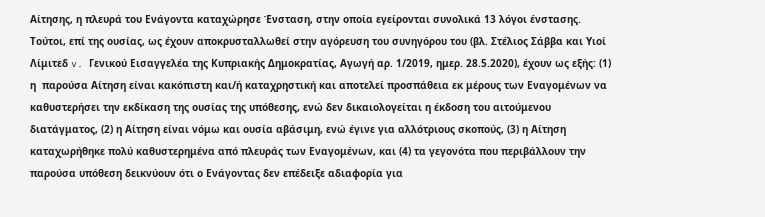Αίτησης, η πλευρά του Ενάγοντα καταχώρησε Ένσταση, στην οποία εγείρονται συνολικά 13 λόγοι ένστασης. Τούτοι, επί της ουσίας, ως έχουν αποκρυσταλλωθεί στην αγόρευση του συνηγόρου του (βλ. Στέλιος Σάββα και Υιοί Λίμιτεδ v. Γενικού Εισαγγελέα της Κυπριακής Δημοκρατίας, Αγωγή αρ. 1/2019, ημερ. 28.5.2020), έχουν ως εξής: (1) η  παρούσα Αίτηση είναι κακόπιστη και/ή καταχρηστική και αποτελεί προσπάθεια εκ μέρους των Εναγομένων να καθυστερήσει την εκδίκαση της ουσίας της υπόθεσης, ενώ δεν δικαιολογείται η έκδοση του αιτούμενου διατάγματος, (2) η Αίτηση είναι νόμω και ουσία αβάσιμη, ενώ έγινε για αλλότριους σκοπούς, (3) η Αίτηση καταχωρήθηκε πολύ καθυστερημένα από πλευράς των Εναγομένων, και (4) τα γεγονότα που περιβάλλουν την παρούσα υπόθεση δεικνύουν ότι ο Ενάγοντας δεν επέδειξε αδιαφορία για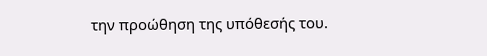την προώθηση της υπόθεσής του.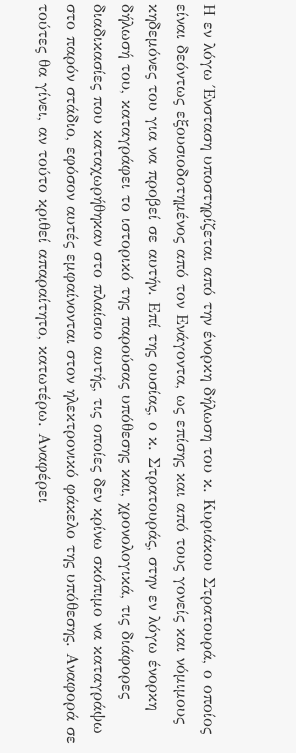Η εν λόγω Ένσταση υποστηρίζεται από την ένορκη δήλωση του κ. Κυριάκου Στρατουρά, ο οποίος είναι δεόντως εξουσιοδοτημένος από τον Ενάγοντα, ως επίσης και από τους γονείς και νόμιμους κηδεμόνες του για να προβεί σε αυτήν. Επί της ουσίας, ο κ. Στρατουράς, στην εν λόγω ένορκη δήλωσή του, καταγράφει το ιστορικό της παρούσας υπόθεσης και, χρονολογικά, τις διάφορες διαδικασίες που καταχωρήθηκαν στο πλαίσιο αυτής, τις οποίες δεν κρίνω σκόπιμο να καταγράψω στο παρόν στάδιο, εφόσον αυτές εμφαίνονται στον ηλεκτρονικό φάκελο της υπόθεσης. Αναφορά σε τούτες θα γίνει, αν τούτο κριθεί απαραίτητο, κατωτέρω. Αναφέρει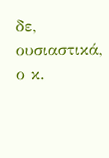δε, ουσιαστικά, ο κ.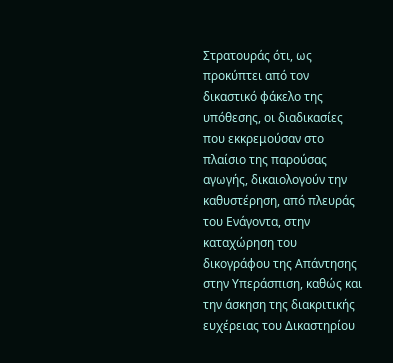Στρατουράς ότι, ως προκύπτει από τον δικαστικό φάκελο της υπόθεσης, οι διαδικασίες που εκκρεμούσαν στο πλαίσιο της παρούσας αγωγής, δικαιολογούν την καθυστέρηση, από πλευράς του Ενάγοντα, στην καταχώρηση του δικογράφου της Απάντησης στην Υπεράσπιση, καθώς και την άσκηση της διακριτικής ευχέρειας του Δικαστηρίου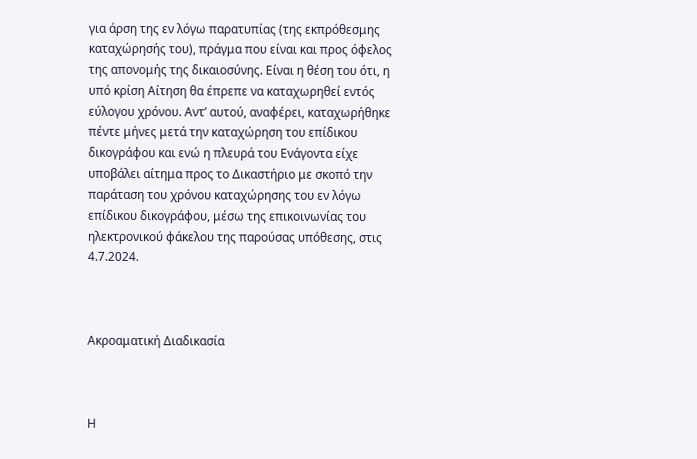για άρση της εν λόγω παρατυπίας (της εκπρόθεσμης καταχώρησής του), πράγμα που είναι και προς όφελος της απονομής της δικαιοσύνης. Είναι η θέση του ότι, η υπό κρίση Αίτηση θα έπρεπε να καταχωρηθεί εντός εύλογου χρόνου. Αντ’ αυτού, αναφέρει, καταχωρήθηκε πέντε μήνες μετά την καταχώρηση του επίδικου δικογράφου και ενώ η πλευρά του Ενάγοντα είχε υποβάλει αίτημα προς το Δικαστήριο με σκοπό την παράταση του χρόνου καταχώρησης του εν λόγω επίδικου δικογράφου, μέσω της επικοινωνίας του ηλεκτρονικού φάκελου της παρούσας υπόθεσης, στις 4.7.2024.



Ακροαματική Διαδικασία



Η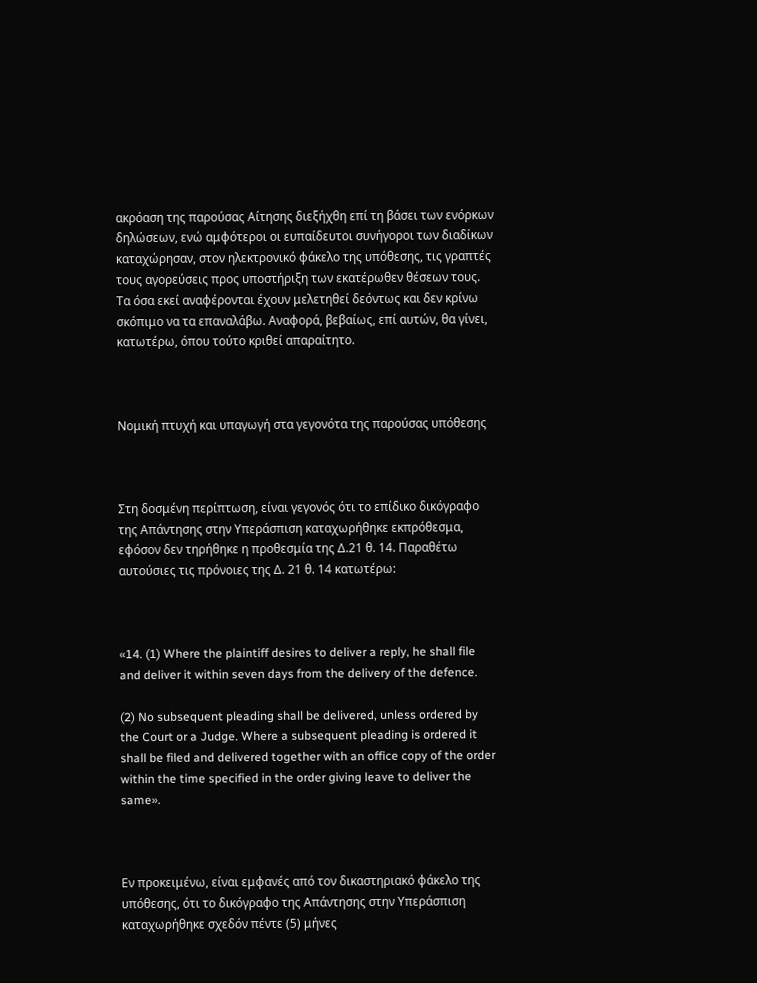ακρόαση της παρούσας Αίτησης διεξήχθη επί τη βάσει των ενόρκων δηλώσεων, ενώ αμφότεροι οι ευπαίδευτοι συνήγοροι των διαδίκων καταχώρησαν, στον ηλεκτρονικό φάκελο της υπόθεσης, τις γραπτές τους αγορεύσεις προς υποστήριξη των εκατέρωθεν θέσεων τους. Τα όσα εκεί αναφέρονται έχουν μελετηθεί δεόντως και δεν κρίνω σκόπιμο να τα επαναλάβω. Αναφορά, βεβαίως, επί αυτών, θα γίνει, κατωτέρω, όπου τούτο κριθεί απαραίτητο.



Νομική πτυχή και υπαγωγή στα γεγονότα της παρούσας υπόθεσης



Στη δοσμένη περίπτωση, είναι γεγονός ότι το επίδικο δικόγραφο της Απάντησης στην Υπεράσπιση καταχωρήθηκε εκπρόθεσμα, εφόσον δεν τηρήθηκε η προθεσμία της Δ.21 θ. 14. Παραθέτω αυτούσιες τις πρόνοιες της Δ. 21 θ. 14 κατωτέρω:



«14. (1) Where the plaintiff desires to deliver a reply, he shall file and deliver it within seven days from the delivery of the defence.

(2) No subsequent pleading shall be delivered, unless ordered by the Court or a Judge. Where a subsequent pleading is ordered it shall be filed and delivered together with an office copy of the order within the time specified in the order giving leave to deliver the same».



Εν προκειμένω, είναι εμφανές από τον δικαστηριακό φάκελο της υπόθεσης, ότι το δικόγραφο της Απάντησης στην Υπεράσπιση καταχωρήθηκε σχεδόν πέντε (5) μήνες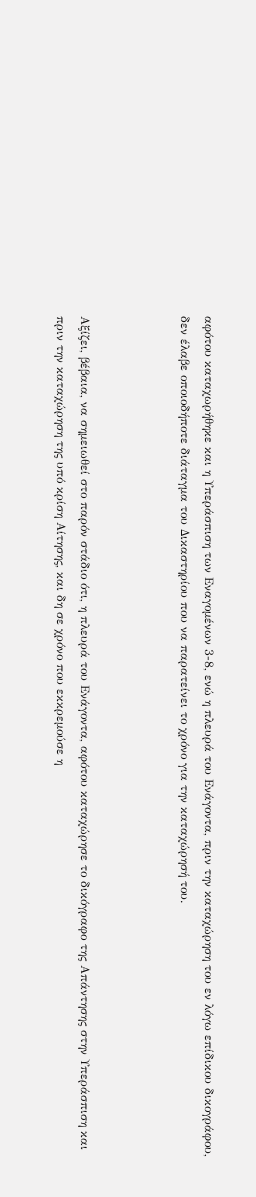αφότου καταχωρήθηκε και η Υπεράσπιση των Εναγομένων 3-8, ενώ η πλευρά του Ενάγοντα, πριν την καταχώρηση του εν λόγω επίδικου δικογράφου, δεν έλαβε οποιοδήποτε διάταγμα του Δικαστηρίου που να παρατείνει το χρόνο για την καταχώρησή του.



Αξίζει, βέβαια, να σημειωθεί στο παρόν στάδιο ότι, η πλευρά του Ενάγοντα, αφότου καταχώρησε το δικόγραφο της Απάντησης στην Υπεράσπιση και πριν την καταχώρηση της υπό κρίση Αίτησης, και δη σε χρόνο που εκκρεμούσε η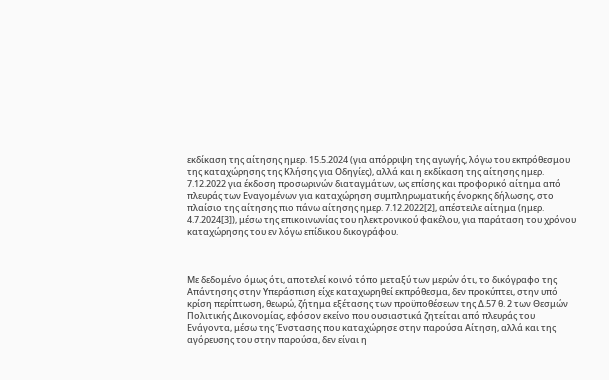εκδίκαση της αίτησης ημερ. 15.5.2024 (για απόρριψη της αγωγής, λόγω του εκπρόθεσμου της καταχώρησης της Κλήσης για Οδηγίες), αλλά και η εκδίκαση της αίτησης ημερ. 7.12.2022 για έκδοση προσωρινών διαταγμάτων, ως επίσης και προφορικό αίτημα από πλευράς των Εναγομένων για καταχώρηση συμπληρωματικής ένορκης δήλωσης, στο πλαίσιο της αίτησης πιο πάνω αίτησης ημερ. 7.12.2022[2], απέστειλε αίτημα (ημερ. 4.7.2024[3]), μέσω της επικοινωνίας του ηλεκτρονικού φακέλου, για παράταση του χρόνου καταχώρησης του εν λόγω επίδικου δικογράφου.



Με δεδομένο όμως ότι, αποτελεί κοινό τόπο μεταξύ των μερών ότι, το δικόγραφο της Απάντησης στην Υπεράσπιση είχε καταχωρηθεί εκπρόθεσμα, δεν προκύπτει, στην υπό κρίση περίπτωση, θεωρώ, ζήτημα εξέτασης των προϋποθέσεων της Δ.57 θ. 2 των Θεσμών Πολιτικής Δικονομίας, εφόσον εκείνο που ουσιαστικά ζητείται από πλευράς του Ενάγοντα, μέσω της Ένστασης που καταχώρησε στην παρούσα Αίτηση, αλλά και της αγόρευσης του στην παρούσα, δεν είναι η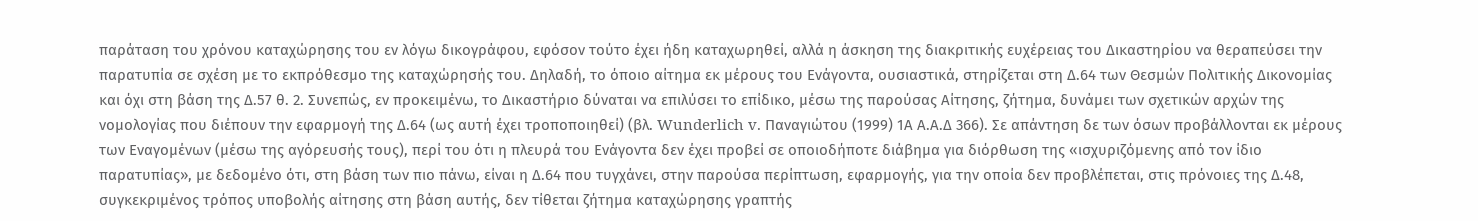παράταση του χρόνου καταχώρησης του εν λόγω δικογράφου, εφόσον τούτο έχει ήδη καταχωρηθεί, αλλά η άσκηση της διακριτικής ευχέρειας του Δικαστηρίου να θεραπεύσει την παρατυπία σε σχέση με το εκπρόθεσμο της καταχώρησής του. Δηλαδή, το όποιο αίτημα εκ μέρους του Ενάγοντα, ουσιαστικά, στηρίζεται στη Δ.64 των Θεσμών Πολιτικής Δικονομίας και όχι στη βάση της Δ.57 θ. 2. Συνεπώς, εν προκειμένω, το Δικαστήριο δύναται να επιλύσει το επίδικο, μέσω της παρούσας Αίτησης, ζήτημα, δυνάμει των σχετικών αρχών της νομολογίας που διέπουν την εφαρμογή της Δ.64 (ως αυτή έχει τροποποιηθεί) (βλ. Wunderlich v. Παναγιώτου (1999) 1Α Α.Α.Δ 366). Σε απάντηση δε των όσων προβάλλονται εκ μέρους των Εναγομένων (μέσω της αγόρευσής τους), περί του ότι η πλευρά του Ενάγοντα δεν έχει προβεί σε οποιοδήποτε διάβημα για διόρθωση της «ισχυριζόμενης από τον ίδιο παρατυπίας», με δεδομένο ότι, στη βάση των πιο πάνω, είναι η Δ.64 που τυγχάνει, στην παρούσα περίπτωση, εφαρμογής, για την οποία δεν προβλέπεται, στις πρόνοιες της Δ.48, συγκεκριμένος τρόπος υποβολής αίτησης στη βάση αυτής, δεν τίθεται ζήτημα καταχώρησης γραπτής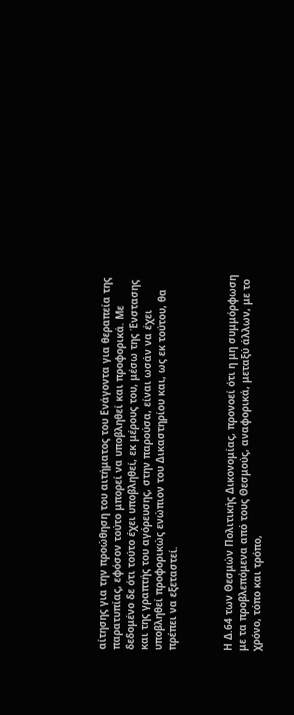αίτησης για την προώθηση του αιτήματος του Ενάγοντα για θεραπεία της παρατυπίας, εφόσον τούτο μπορεί να υποβληθεί και προφορικά. Με δεδομένο δε ότι τούτο έχει υποβληθεί, εκ μέρους του, μέσω της Ένστασης και της γραπτής του αγόρευσης, στην παρούσα, είναι ωσάν να έχει υποβληθεί προφορικώς ενώπιον του Δικαστηρίου και, ως εκ τούτου, θα πρέπει να εξεταστεί.



Η Δ.64 των Θεσμών Πολιτικής Δικονομίας, προνοεί ότι η μη συμμόρφωση με τα προβλεπόμενα από τους Θεσμούς, αναφορικά, μεταξύ άλλων, με το χρόνο, τόπο και τρόπο,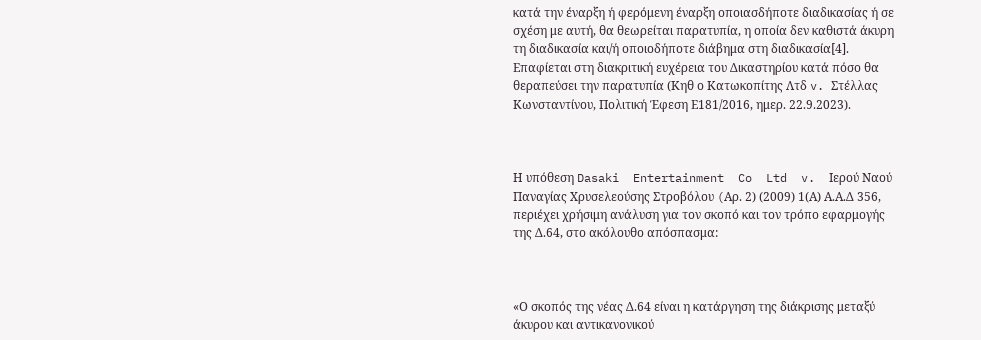κατά την έναρξη ή φερόμενη έναρξη οποιασδήποτε διαδικασίας ή σε σχέση με αυτή, θα θεωρείται παρατυπία, η οποία δεν καθιστά άκυρη τη διαδικασία και/ή οποιοδήποτε διάβημα στη διαδικασία[4]. Επαφίεται στη διακριτική ευχέρεια του Δικαστηρίου κατά πόσο θα θεραπεύσει την παρατυπία (Κηθ ο Κατωκοπίτης Λτδ v. Στέλλας Κωνσταντίνου, Πολιτική Έφεση Ε181/2016, ημερ. 22.9.2023).



Η υπόθεση Dasaki  Entertainment  Co  Ltd  v.  Ιερού Ναού Παναγίας Χρυσελεούσης Στροβόλου (Aρ. 2) (2009) 1(Α) Α.Α.Δ 356, περιέχει χρήσιμη ανάλυση για τον σκοπό και τον τρόπο εφαρμογής της Δ.64, στο ακόλουθο απόσπασμα:



«Ο σκοπός της νέας Δ.64 είναι η κατάργηση της διάκρισης μεταξύ άκυρου και αντικανονικού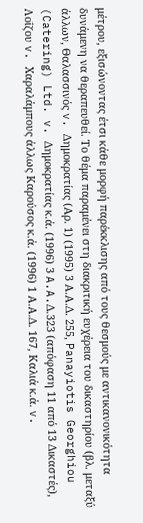μέτρου, εξισώνοντας έτσι κάθε μορφή παρέκκλισης από τους θεσμούς με αντικανονικότητα δυνάμενη να θεραπευθεί. Το θέμα παραμένει στη διακριτική ευχέρεια του δικαστηρίου (βλ. μεταξύ άλλων, Θαλασσινός v. Δημοκρατίας (Αρ. 1) (1995) 3 Α.Α.Δ. 255, Panayiotis Georghiou (Catering) Ltd. v. Δημοκρατίας κ.ά. (1996) 3 A.A.Δ.323 (απόφαση 11 από 13 Δικαστές), Λοΐζου v. Χαραλάμπους άλλως Καρούσος κ.ά. (1996) 1 Α.Α.Δ. 167, Καλιά κ.ά. v.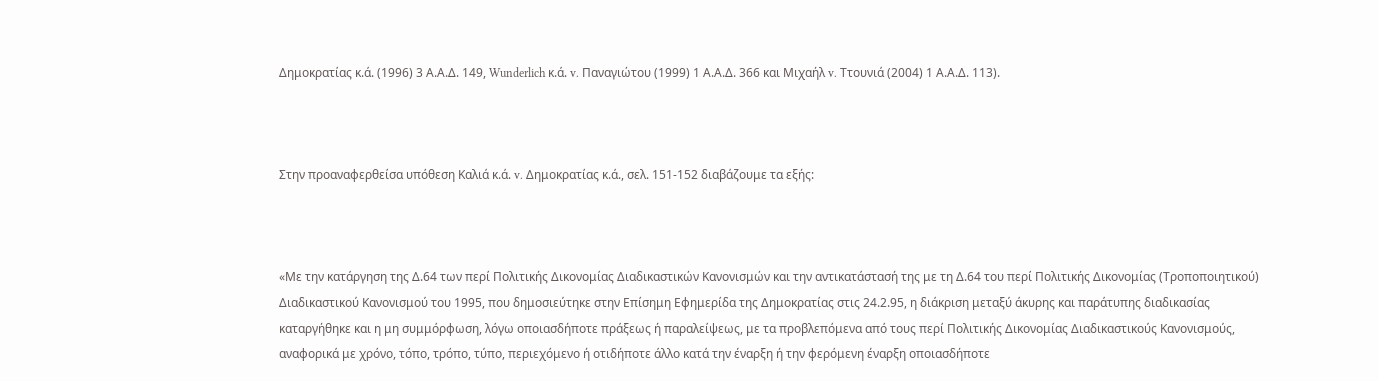Δημοκρατίας κ.ά. (1996) 3 Α.Α.Δ. 149, Wunderlich κ.ά. v. Παναγιώτου (1999) 1 Α.Α.Δ. 366 και Μιχαήλ v. Ττουνιά (2004) 1 Α.Α.Δ. 113).



Στην προαναφερθείσα υπόθεση Καλιά κ.ά. v. Δημοκρατίας κ.ά., σελ. 151-152 διαβάζουμε τα εξής:



«Με την κατάργηση της Δ.64 των περί Πολιτικής Δικονομίας Διαδικαστικών Κανονισμών και την αντικατάστασή της με τη Δ.64 του περί Πολιτικής Δικονομίας (Τροποποιητικού) Διαδικαστικού Κανονισμού του 1995, που δημοσιεύτηκε στην Επίσημη Εφημερίδα της Δημοκρατίας στις 24.2.95, η διάκριση μεταξύ άκυρης και παράτυπης διαδικασίας καταργήθηκε και η μη συμμόρφωση, λόγω οποιασδήποτε πράξεως ή παραλείψεως, με τα προβλεπόμενα από τους περί Πολιτικής Δικονομίας Διαδικαστικούς Κανονισμούς, αναφορικά με χρόνο, τόπο, τρόπο, τύπο, περιεχόμενο ή οτιδήποτε άλλο κατά την έναρξη ή την φερόμενη έναρξη οποιασδήποτε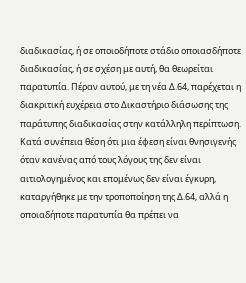διαδικασίας, ή σε οποιοδήποτε στάδιο οποιασδήποτε διαδικασίας, ή σε σχέση με αυτή, θα θεωρείται παρατυπία. Πέραν αυτού, με τη νέα Δ.64, παρέχεται η διακριτική ευχέρεια στο Δικαστήριο διάσωσης της παράτυπης διαδικασίας στην κατάλληλη περίπτωση. Κατά συνέπεια θέση ότι μια έφεση είναι θνησιγενής όταν κανένας από τους λόγους της δεν είναι αιτιολογημένος και επομένως δεν είναι έγκυρη, καταργήθηκε με την τροποποίηση της Δ.64, αλλά η οποιαδήποτε παρατυπία θα πρέπει να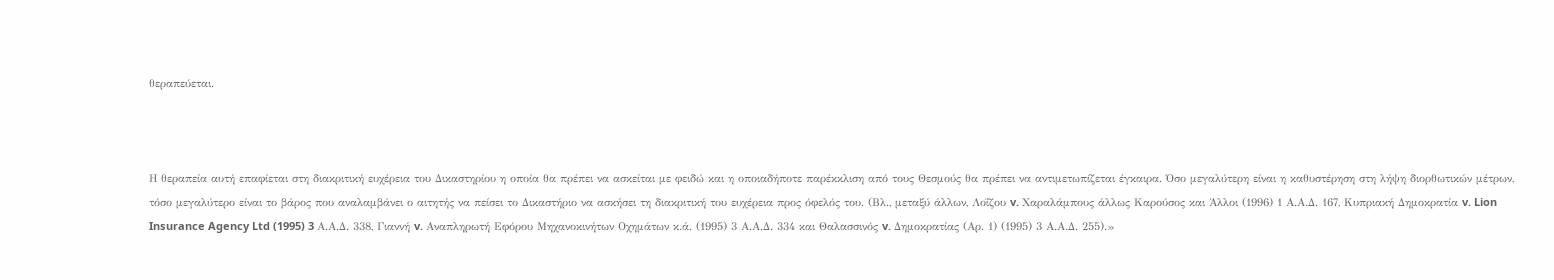θεραπεύεται.



Η θεραπεία αυτή επαφίεται στη διακριτική ευχέρεια του Δικαστηρίου η οποία θα πρέπει να ασκείται με φειδώ και η οποιαδήποτε παρέκκλιση από τους Θεσμούς θα πρέπει να αντιμετωπίζεται έγκαιρα. Όσο μεγαλύτερη είναι η καθυστέρηση στη λήψη διορθωτικών μέτρων, τόσο μεγαλύτερο είναι το βάρος που αναλαμβάνει ο αιτητής να πείσει το Δικαστήριο να ασκήσει τη διακριτική του ευχέρεια προς όφελός του. (Βλ., μεταξύ άλλων, Λοΐζου v. Χαραλάμπους άλλως Καρούσος και Άλλοι (1996) 1 Α.Α.Δ. 167, Κυπριακή Δημοκρατία v. Lion Insurance Agency Ltd (1995) 3 Α.Α.Δ. 338, Γιαννή v. Αναπληρωτή Εφόρου Μηχανοκινήτων Οχημάτων κ.ά. (1995) 3 Α.Α.Δ. 334 και Θαλασσινός v. Δημοκρατίας (Αρ. 1) (1995) 3 Α.Α.Δ. 255).»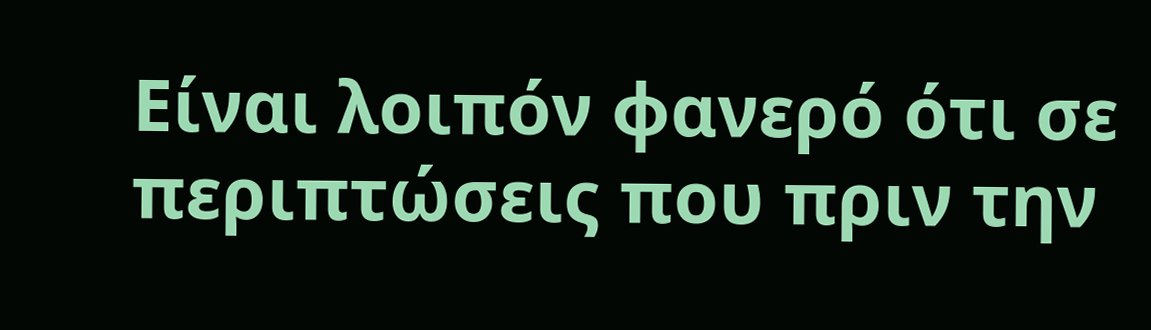Είναι λοιπόν φανερό ότι σε περιπτώσεις που πριν την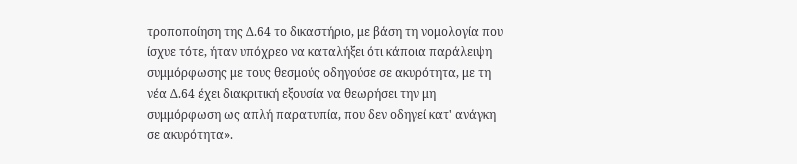τροποποίηση της Δ.64 το δικαστήριο, με βάση τη νομολογία που ίσχυε τότε, ήταν υπόχρεο να καταλήξει ότι κάποια παράλειψη συμμόρφωσης με τους θεσμούς οδηγούσε σε ακυρότητα, με τη νέα Δ.64 έχει διακριτική εξουσία να θεωρήσει την μη συμμόρφωση ως απλή παρατυπία, που δεν οδηγεί κατ' ανάγκη σε ακυρότητα».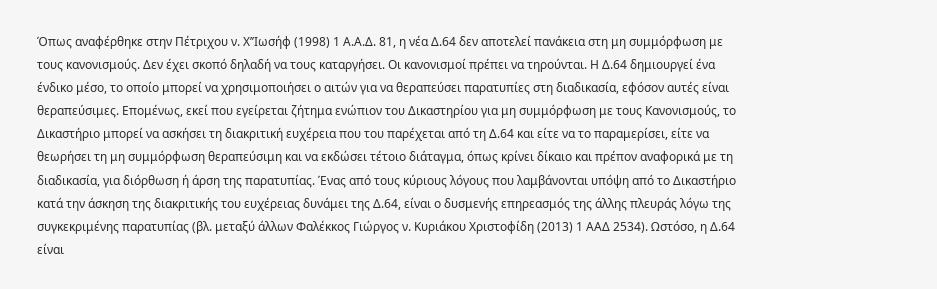Όπως αναφέρθηκε στην Πέτριχου ν. Χ’’Ιωσήφ (1998) 1 Α.Α.Δ. 81, η νέα Δ.64 δεν αποτελεί πανάκεια στη μη συμμόρφωση με τους κανονισμούς. Δεν έχει σκοπό δηλαδή να τους καταργήσει. Οι κανονισμοί πρέπει να τηρούνται. Η Δ.64 δημιουργεί ένα ένδικο μέσο, το οποίο μπορεί να χρησιμοποιήσει ο αιτών για να θεραπεύσει παρατυπίες στη διαδικασία, εφόσον αυτές είναι θεραπεύσιμες. Επομένως, εκεί που εγείρεται ζήτημα ενώπιον του Δικαστηρίου για μη συμμόρφωση με τους Κανονισμούς, το Δικαστήριο μπορεί να ασκήσει τη διακριτική ευχέρεια που του παρέχεται από τη Δ.64 και είτε να το παραμερίσει, είτε να θεωρήσει τη μη συμμόρφωση θεραπεύσιμη και να εκδώσει τέτοιο διάταγμα, όπως κρίνει δίκαιο και πρέπον αναφορικά με τη διαδικασία, για διόρθωση ή άρση της παρατυπίας. Ένας από τους κύριους λόγους που λαμβάνονται υπόψη από το Δικαστήριο κατά την άσκηση της διακριτικής του ευχέρειας δυνάμει της Δ.64, είναι ο δυσμενής επηρεασμός της άλλης πλευράς λόγω της συγκεκριμένης παρατυπίας (βλ. μεταξύ άλλων Φαλέκκος Γιώργος ν. Κυριάκου Χριστοφίδη (2013) 1 ΑΑΔ 2534). Ωστόσο, η Δ.64 είναι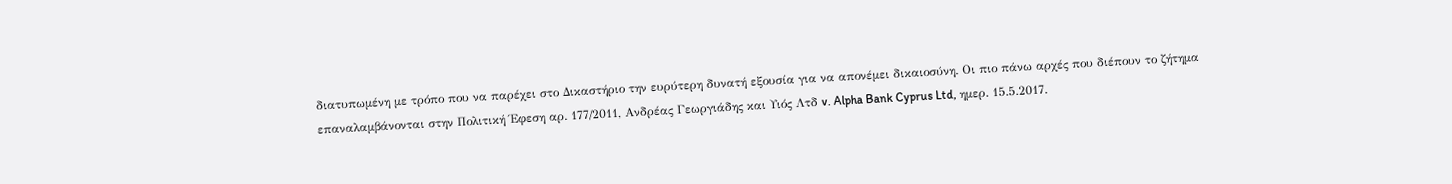διατυπωμένη με τρόπο που να παρέχει στο Δικαστήριο την ευρύτερη δυνατή εξουσία για να απονέμει δικαιοσύνη. Οι πιο πάνω αρχές που διέπουν το ζήτημα επαναλαμβάνονται στην Πολιτική Έφεση αρ. 177/2011, Ανδρέας Γεωργιάδης και Υιός Λτδ v. Alpha Bank Cyprus Ltd, ημερ. 15.5.2017.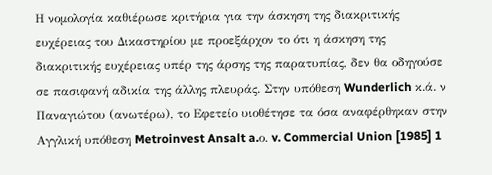Η νομολογία καθιέρωσε κριτήρια για την άσκηση της διακριτικής ευχέρειας του Δικαστηρίου με προεξάρχον το ότι η άσκηση της διακριτικής ευχέρειας υπέρ της άρσης της παρατυπίας, δεν θα οδηγούσε σε πασιφανή αδικία της άλλης πλευράς. Στην υπόθεση Wunderlich κ.ά. ν Παναγιώτου (ανωτέρω), το Εφετείο υιοθέτησε τα όσα αναφέρθηκαν στην Αγγλική υπόθεση Metroinvest Ansalt a.ο. v. Commercial Union [1985] 1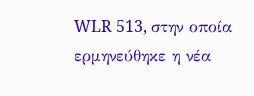WLR 513, στην οποία ερμηνεύθηκε η νέα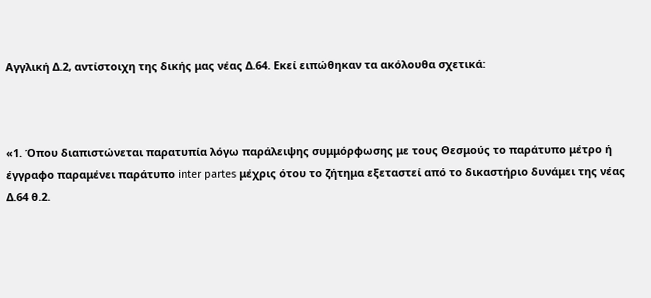Αγγλική Δ.2, αντίστοιχη της δικής μας νέας Δ.64. Εκεί ειπώθηκαν τα ακόλουθα σχετικά:



«1. Όπου διαπιστώνεται παρατυπία λόγω παράλειψης συμμόρφωσης με τους Θεσμούς το παράτυπο μέτρο ή έγγραφο παραμένει παράτυπο inter partes μέχρις ότου το ζήτημα εξεταστεί από το δικαστήριο δυνάμει της νέας Δ.64 θ.2.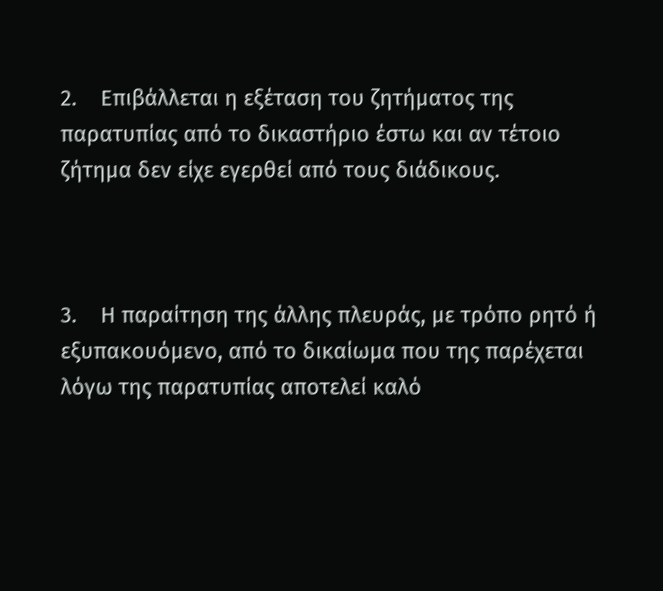2.    Επιβάλλεται η εξέταση του ζητήματος της παρατυπίας από το δικαστήριο έστω και αν τέτοιο ζήτημα δεν είχε εγερθεί από τους διάδικους.



3.    Η παραίτηση της άλλης πλευράς, με τρόπο ρητό ή εξυπακουόμενο, από το δικαίωμα που της παρέχεται λόγω της παρατυπίας αποτελεί καλό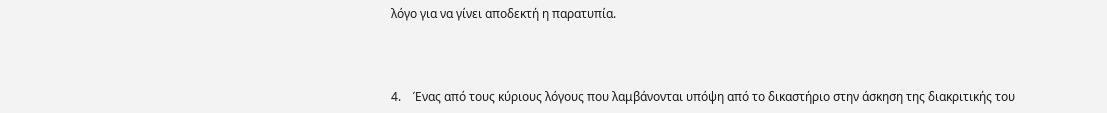λόγο για να γίνει αποδεκτή η παρατυπία.



4.    Ένας από τους κύριους λόγους που λαμβάνονται υπόψη από το δικαστήριο στην άσκηση της διακριτικής του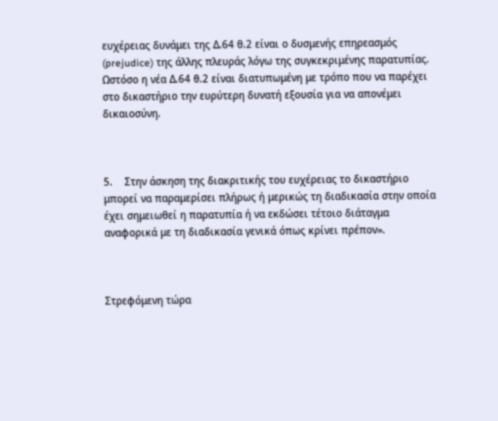ευχέρειας δυνάμει της Δ.64 θ.2 είναι ο δυσμενής επηρεασμός (prejudice) της άλλης πλευράς λόγω της συγκεκριμένης παρατυπίας. Ωστόσο η νέα Δ.64 θ.2 είναι διατυπωμένη με τρόπο που να παρέχει στο δικαστήριο την ευρύτερη δυνατή εξουσία για να απονέμει δικαιοσύνη.



5.    Στην άσκηση της διακριτικής του ευχέρειας το δικαστήριο μπορεί να παραμερίσει πλήρως ή μερικώς τη διαδικασία στην οποία έχει σημειωθεί η παρατυπία ή να εκδώσει τέτοιο διάταγμα αναφορικά με τη διαδικασία γενικά όπως κρίνει πρέπον».



Στρεφόμενη τώρα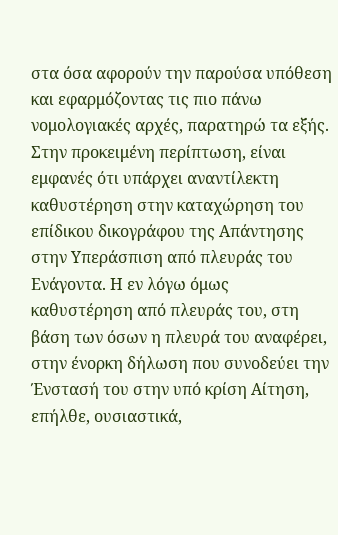στα όσα αφορούν την παρούσα υπόθεση και εφαρμόζοντας τις πιο πάνω νομολογιακές αρχές, παρατηρώ τα εξής. Στην προκειμένη περίπτωση, είναι εμφανές ότι υπάρχει αναντίλεκτη καθυστέρηση στην καταχώρηση του επίδικου δικογράφου της Απάντησης στην Υπεράσπιση από πλευράς του Ενάγοντα. Η εν λόγω όμως καθυστέρηση από πλευράς του, στη βάση των όσων η πλευρά του αναφέρει, στην ένορκη δήλωση που συνοδεύει την Ένστασή του στην υπό κρίση Αίτηση, επήλθε, ουσιαστικά,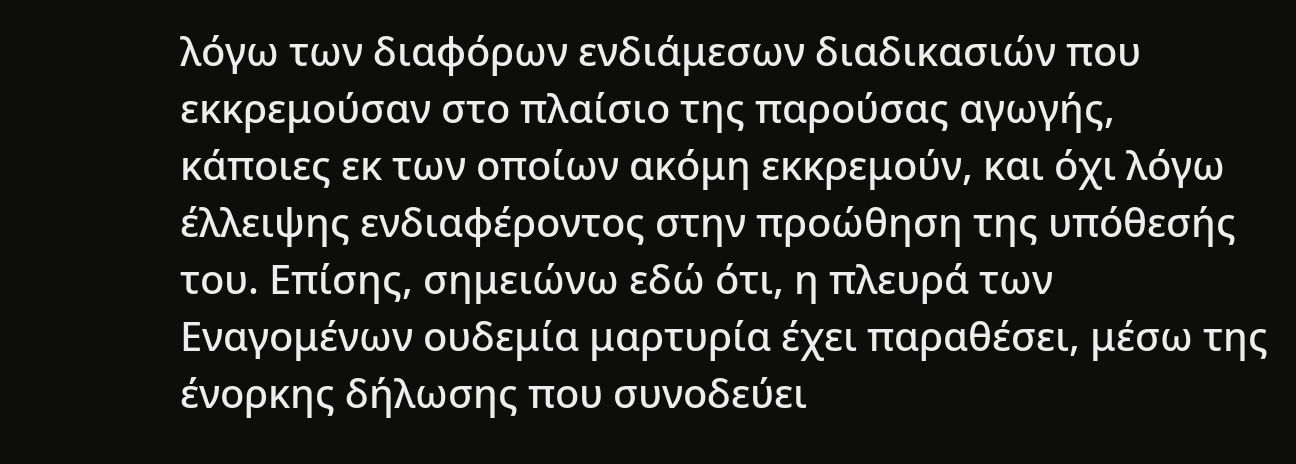λόγω των διαφόρων ενδιάμεσων διαδικασιών που εκκρεμούσαν στο πλαίσιο της παρούσας αγωγής, κάποιες εκ των οποίων ακόμη εκκρεμούν, και όχι λόγω έλλειψης ενδιαφέροντος στην προώθηση της υπόθεσής του. Επίσης, σημειώνω εδώ ότι, η πλευρά των Εναγομένων ουδεμία μαρτυρία έχει παραθέσει, μέσω της ένορκης δήλωσης που συνοδεύει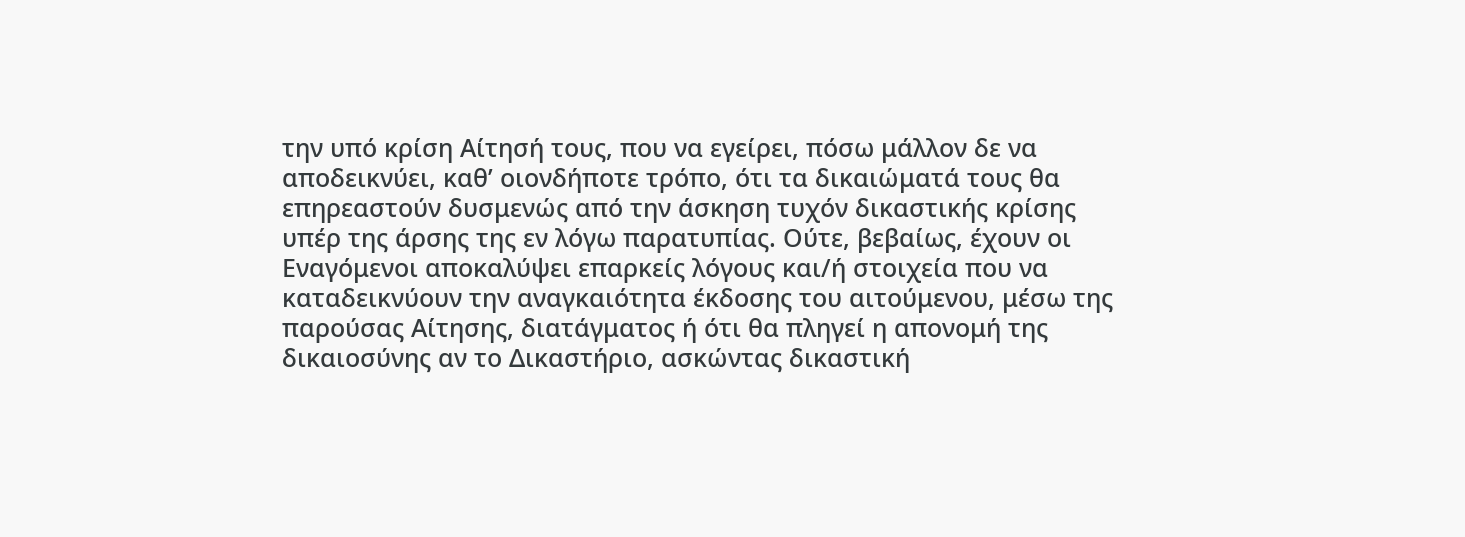την υπό κρίση Αίτησή τους, που να εγείρει, πόσω μάλλον δε να αποδεικνύει, καθ’ οιονδήποτε τρόπο, ότι τα δικαιώματά τους θα επηρεαστούν δυσμενώς από την άσκηση τυχόν δικαστικής κρίσης υπέρ της άρσης της εν λόγω παρατυπίας. Ούτε, βεβαίως, έχουν οι Εναγόμενοι αποκαλύψει επαρκείς λόγους και/ή στοιχεία που να καταδεικνύουν την αναγκαιότητα έκδοσης του αιτούμενου, μέσω της παρούσας Αίτησης, διατάγματος ή ότι θα πληγεί η απονομή της δικαιοσύνης αν το Δικαστήριο, ασκώντας δικαστική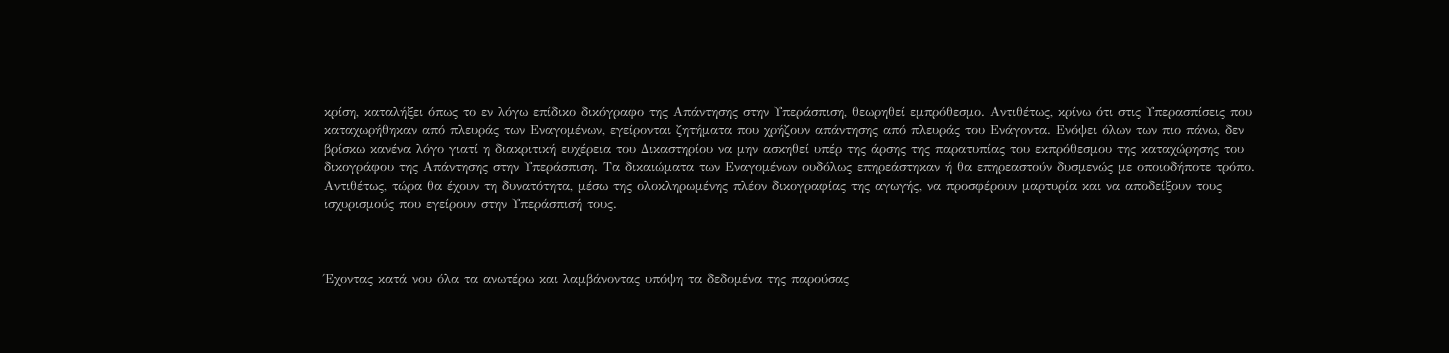κρίση, καταλήξει όπως το εν λόγω επίδικο δικόγραφο της Απάντησης στην Υπεράσπιση, θεωρηθεί εμπρόθεσμο. Αντιθέτως, κρίνω ότι στις Υπερασπίσεις που καταχωρήθηκαν από πλευράς των Εναγομένων, εγείρονται ζητήματα που χρήζουν απάντησης από πλευράς του Ενάγοντα. Ενόψει όλων των πιο πάνω, δεν βρίσκω κανένα λόγο γιατί η διακριτική ευχέρεια του Δικαστηρίου να μην ασκηθεί υπέρ της άρσης της παρατυπίας του εκπρόθεσμου της καταχώρησης του δικογράφου της Απάντησης στην Υπεράσπιση. Τα δικαιώματα των Εναγομένων ουδόλως επηρεάστηκαν ή θα επηρεαστούν δυσμενώς με οποιοδήποτε τρόπο. Αντιθέτως, τώρα θα έχουν τη δυνατότητα, μέσω της ολοκληρωμένης πλέον δικογραφίας της αγωγής, να προσφέρουν μαρτυρία και να αποδείξουν τους ισχυρισμούς που εγείρουν στην Υπεράσπισή τους.



Έχοντας κατά νου όλα τα ανωτέρω και λαμβάνοντας υπόψη τα δεδομένα της παρούσας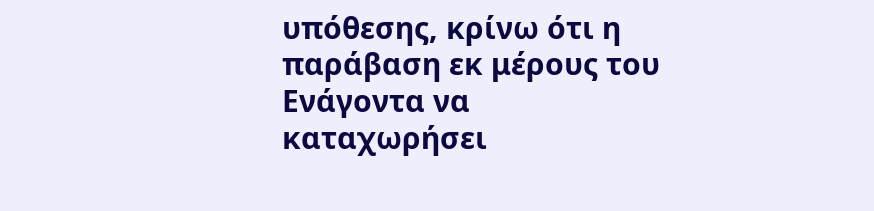υπόθεσης, κρίνω ότι η παράβαση εκ μέρους του Ενάγοντα να καταχωρήσει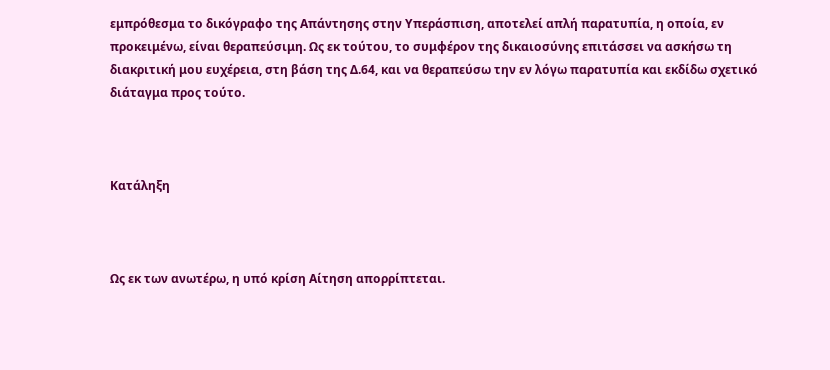εμπρόθεσμα το δικόγραφο της Απάντησης στην Υπεράσπιση, αποτελεί απλή παρατυπία, η οποία, εν προκειμένω, είναι θεραπεύσιμη. Ως εκ τούτου, το συμφέρον της δικαιοσύνης επιτάσσει να ασκήσω τη διακριτική μου ευχέρεια, στη βάση της Δ.64, και να θεραπεύσω την εν λόγω παρατυπία και εκδίδω σχετικό διάταγμα προς τούτο.



Κατάληξη



Ως εκ των ανωτέρω, η υπό κρίση Αίτηση απορρίπτεται.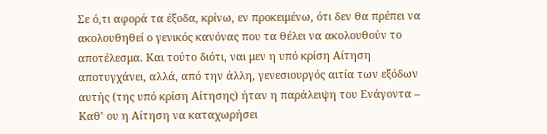Σε ό,τι αφορά τα έξοδα, κρίνω, εν προκειμένω, ότι δεν θα πρέπει να ακολουθηθεί ο γενικός κανόνας που τα θέλει να ακολουθούν το αποτέλεσμα. Και τούτο διότι, ναι μεν η υπό κρίση Αίτηση αποτυγχάνει, αλλά, από την άλλη, γενεσιουργός αιτία των εξόδων αυτής (της υπό κρίση Αίτησης) ήταν η παράλειψη του Ενάγοντα – Καθ’ ου η Αίτηση να καταχωρήσει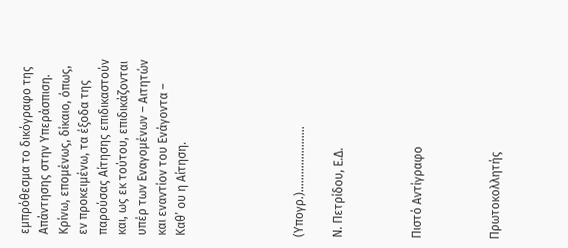εμπρόθεσμα το δικόγραφο της Απάντησης στην Υπεράσπιση. Κρίνω, επομένως, δίκαιο, όπως, εν προκειμένω, τα έξοδα της παρούσας Αίτησης επιδικαστούν και, ως εκ τούτου, επιδικάζονται υπέρ των Εναγομένων – Αιτητών και εναντίον του Ενάγοντα – Καθ’ ου η Αίτηση.





(Υπογρ.)………………….

Ν. Πετρίδου, Ε.Δ.



Πιστό Αντίγραφο



Πρωτοκολλητής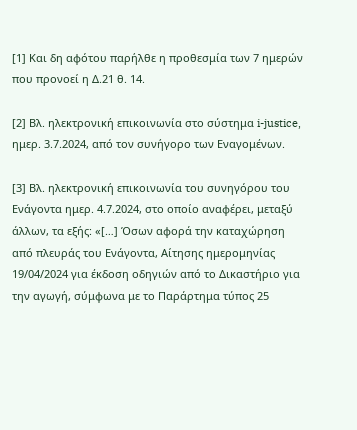[1] Και δη αφότου παρήλθε η προθεσμία των 7 ημερών που προνοεί η Δ.21 θ. 14.

[2] Βλ. ηλεκτρονική επικοινωνία στο σύστημα i-justice, ημερ. 3.7.2024, από τον συνήγορο των Εναγομένων.

[3] Βλ. ηλεκτρονική επικοινωνία του συνηγόρου του Ενάγοντα ημερ. 4.7.2024, στο οποίο αναφέρει, μεταξύ άλλων, τα εξής: «[…] Όσων αφορά την καταχώρηση από πλευράς του Ενάγοντα, Αίτησης ημερομηνίας 19/04/2024 για έκδοση οδηγιών από το Δικαστήριο για την αγωγή, σύμφωνα με το Παράρτημα τύπος 25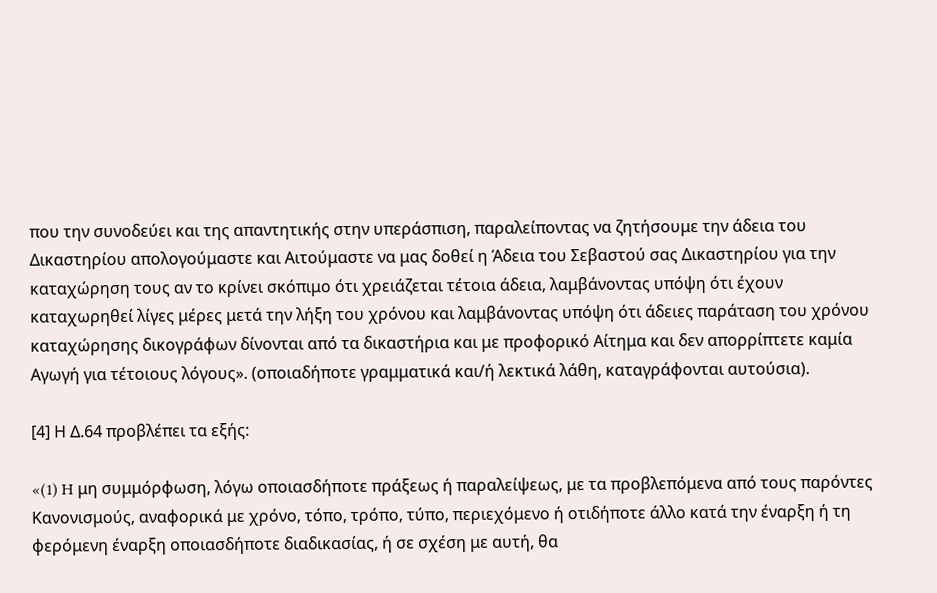που την συνοδεύει και της απαντητικής στην υπεράσπιση, παραλείποντας να ζητήσουμε την άδεια του Δικαστηρίου απολογούμαστε και Αιτούμαστε να μας δοθεί η Άδεια του Σεβαστού σας Δικαστηρίου για την καταχώρηση τους αν το κρίνει σκόπιμο ότι χρειάζεται τέτοια άδεια, λαμβάνοντας υπόψη ότι έχουν καταχωρηθεί λίγες μέρες μετά την λήξη του χρόνου και λαμβάνοντας υπόψη ότι άδειες παράταση του χρόνου καταχώρησης δικογράφων δίνονται από τα δικαστήρια και με προφορικό Αίτημα και δεν απορρίπτετε καμία Αγωγή για τέτοιους λόγους». (οποιαδήποτε γραμματικά και/ή λεκτικά λάθη, καταγράφονται αυτούσια).

[4] Η Δ.64 προβλέπει τα εξής:

«(1) H μη συμμόρφωση, λόγω οποιασδήποτε πράξεως ή παραλείψεως, με τα προβλεπόμενα από τους παρόντες Κανονισμούς, αναφορικά με χρόνο, τόπο, τρόπο, τύπο, περιεχόμενο ή οτιδήποτε άλλο κατά την έναρξη ή τη φερόμενη έναρξη οποιασδήποτε διαδικασίας, ή σε σχέση με αυτή, θα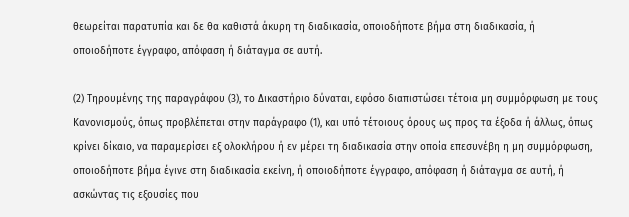θεωρείται παρατυπία και δε θα καθιστά άκυρη τη διαδικασία, οποιοδήποτε βήμα στη διαδικασία, ή οποιοδήποτε έγγραφο, απόφαση ή διάταγμα σε αυτή.

(2) Τηρουμένης της παραγράφου (3), το Δικαστήριο δύναται, εφόσο διαπιστώσει τέτοια μη συμμόρφωση με τους Κανονισμούς, όπως προβλέπεται στην παράγραφο (1), και υπό τέτοιους όρους ως προς τα έξοδα ή άλλως, όπως κρίνει δίκαιο, να παραμερίσει εξ ολοκλήρου ή εν μέρει τη διαδικασία στην οποία επεσυνέβη η μη συμμόρφωση, οποιοδήποτε βήμα έγινε στη διαδικασία εκείνη, ή οποιοδήποτε έγγραφο, απόφαση ή διάταγμα σε αυτή, ή ασκώντας τις εξουσίες που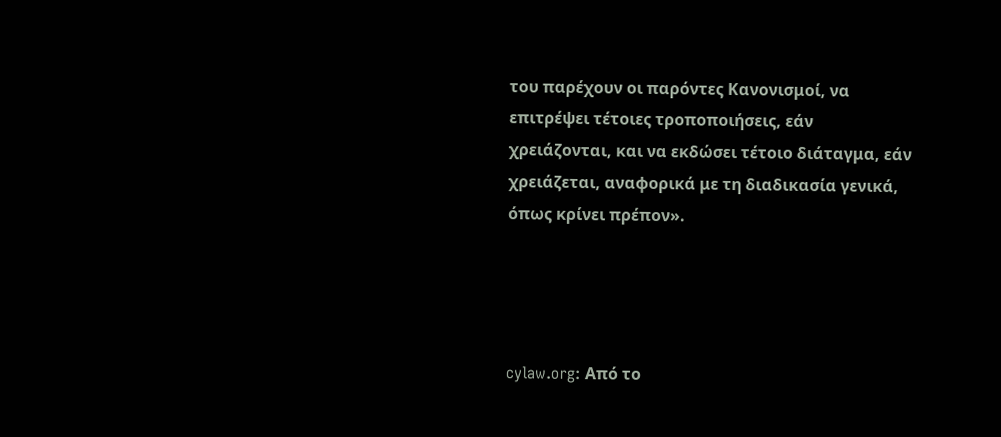του παρέχουν οι παρόντες Κανονισμοί, να επιτρέψει τέτοιες τροποποιήσεις, εάν χρειάζονται, και να εκδώσει τέτοιο διάταγμα, εάν χρειάζεται, αναφορικά με τη διαδικασία γενικά, όπως κρίνει πρέπον».




cylaw.org: Από το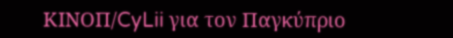ΚΙΝOΠ/CyLii για τον Παγκύπριο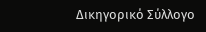Δικηγορικό Σύλλογο